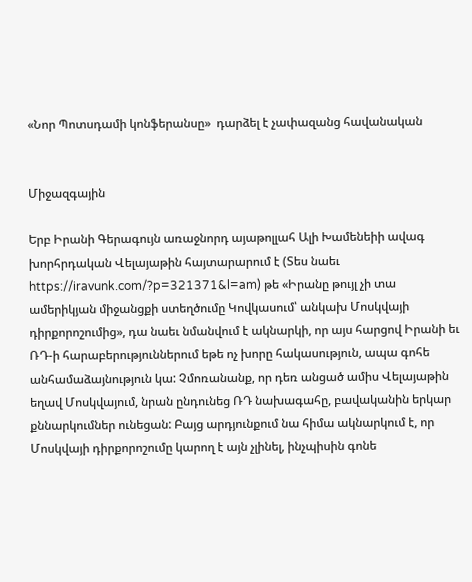«Նոր Պոտսդամի կոնֆերանսը»  դարձել է չափազանց հավանական


Միջազգային

Երբ Իրանի Գերագույն առաջնորդ այաթոլլահ Ալի Խամենեիի ավագ խորհրդական Վելայաթին հայտարարում է (Տես նաեւ https://iravunk.com/?p=321371&l=am) թե «Իրանը թույլ չի տա ամերիկյան միջանցքի ստեղծումը Կովկասում՝ անկախ Մոսկվայի դիրքորոշումից», դա նաեւ նմանվում է ակնարկի, որ այս հարցով Իրանի եւ ՌԴ-ի հարաբերություններում եթե ոչ խորը հակասություն, ապա գոհե անհամաձայնություն կա: Չմոռանանք, որ դեռ անցած ամիս Վելայաթին եղավ Մոսկվայում, նրան ընդունեց ՌԴ նախագահը, բավականին երկար քննարկումներ ունեցան: Բայց արդյունքում նա հիմա ակնարկում է, որ Մոսկվայի դիրքորոշումը կարող է այն չլինել, ինչպիսին գոնե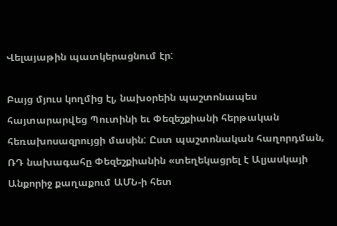Վելայաթին պատկերացնում էր:

Բայց մյուս կողմից էլ, նախօրեին պաշտոնապես հայտարարվեց Պուտինի եւ Փեզեշքիանի հերթական հեռախոսազրույցի մասին: Ըստ պաշտոնական հաղորդման, ՌԴ նախագահը Փեզեշքիանին «տեղեկացրել է Ալյասկայի Անքորիջ քաղաքում ԱՄՆ-ի հետ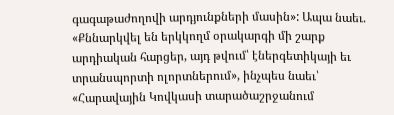գագաթաժողովի արդյունքների մասին»: Ապա նաեւ. «Քննարկվել են երկկողմ օրակարգի մի շարք արդիական հարցեր, այդ թվում՝ էներգետիկայի եւ տրանսպորտի ոլորտներում», ինչպես նաեւ՝ «Հարավային Կովկասի տարածաշրջանում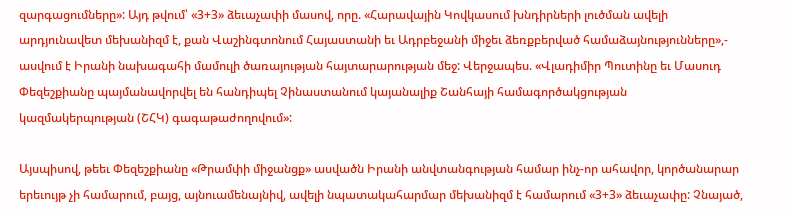զարգացումները»: Այդ թվում՝ «3+3» ձեւաչափի մասով, որը. «Հարավային Կովկասում խնդիրների լուծման ավելի արդյունավետ մեխանիզմ է, քան Վաշինգտոնում Հայաստանի եւ Ադրբեջանի միջեւ ձեռքբերված համաձայնությունները»,- ասվում է Իրանի նախագահի մամուլի ծառայության հայտարարության մեջ: Վերջապես. «Վլադիմիր Պուտինը եւ Մասուդ Փեզեշքիանը պայմանավորվել են հանդիպել Չինաստանում կայանալիք Շանհայի համագործակցության կազմակերպության (ՇՀԿ) գագաթաժողովում»:

Այսպիսով, թեեւ Փեզեշքիանը «Թրամփի միջանցք» ասվածն Իրանի անվտանգության համար ինչ-որ ահավոր, կործանարար երեւույթ չի համարում, բայց, այնուամենայնիվ, ավելի նպատակահարմար մեխանիզմ է համարում «3+3» ձեւաչափը: Չնայած,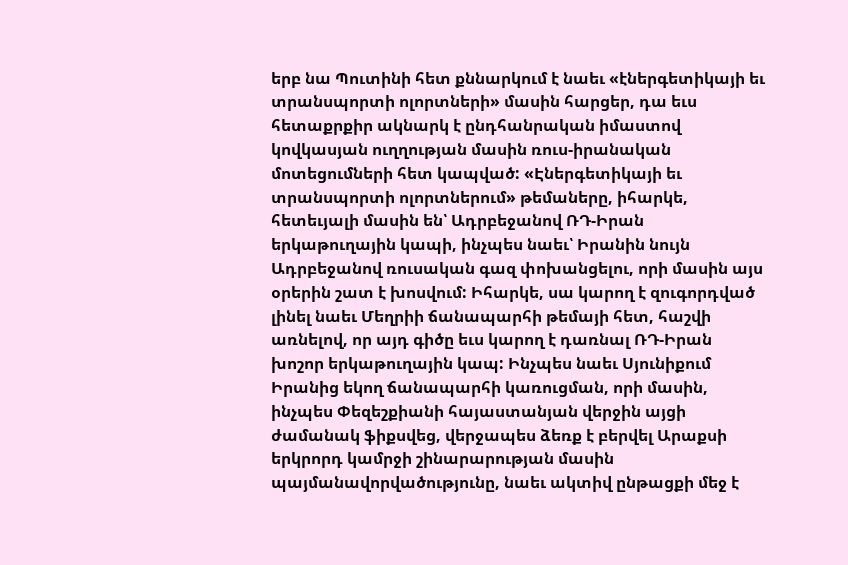երբ նա Պուտինի հետ քննարկում է նաեւ «էներգետիկայի եւ տրանսպորտի ոլորտների» մասին հարցեր, դա եւս հետաքրքիր ակնարկ է ընդհանրական իմաստով կովկասյան ուղղության մասին ռուս-իրանական մոտեցումների հետ կապված: «Էներգետիկայի եւ տրանսպորտի ոլորտներում» թեմաները, իհարկե, հետեւյալի մասին են՝ Ադրբեջանով ՌԴ-Իրան երկաթուղային կապի, ինչպես նաեւ՝ Իրանին նույն Ադրբեջանով ռուսական գազ փոխանցելու, որի մասին այս օրերին շատ է խոսվում: Իհարկե, սա կարող է զուգորդված լինել նաեւ Մեղրիի ճանապարհի թեմայի հետ, հաշվի առնելով, որ այդ գիծը եւս կարող է դառնալ ՌԴ-Իրան խոշոր երկաթուղային կապ: Ինչպես նաեւ Սյունիքում Իրանից եկող ճանապարհի կառուցման, որի մասին, ինչպես Փեզեշքիանի հայաստանյան վերջին այցի ժամանակ ֆիքսվեց, վերջապես ձեռք է բերվել Արաքսի երկրորդ կամրջի շինարարության մասին պայմանավորվածությունը, նաեւ ակտիվ ընթացքի մեջ է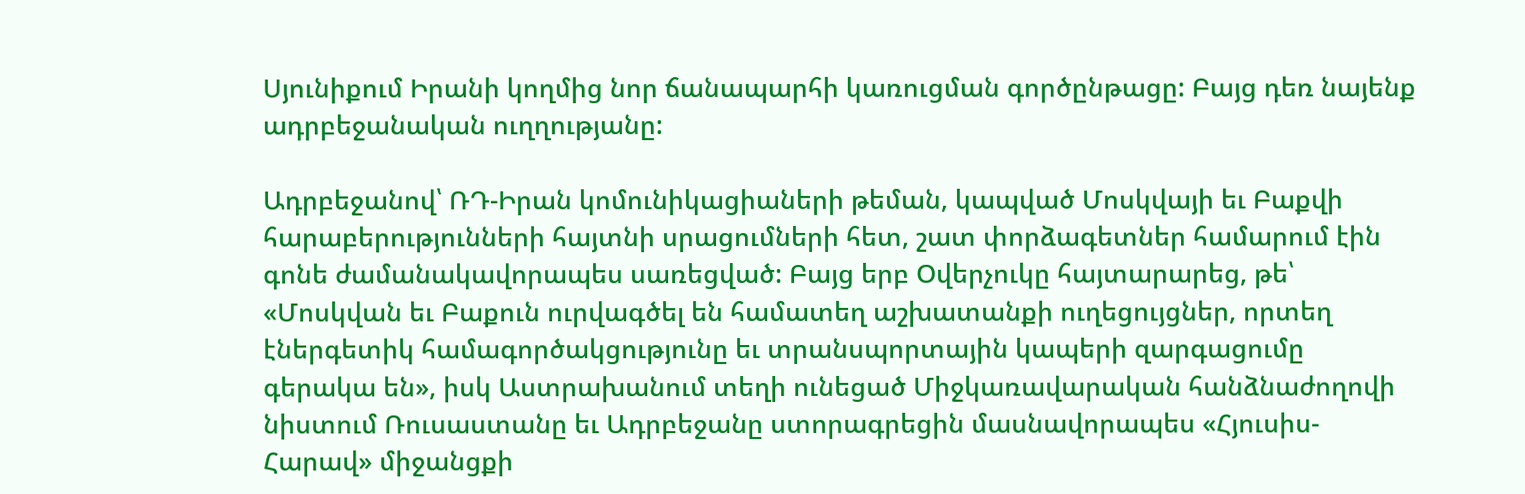Սյունիքում Իրանի կողմից նոր ճանապարհի կառուցման գործընթացը: Բայց դեռ նայենք ադրբեջանական ուղղությանը:

Ադրբեջանով՝ ՌԴ-Իրան կոմունիկացիաների թեման, կապված Մոսկվայի եւ Բաքվի հարաբերությունների հայտնի սրացումների հետ, շատ փորձագետներ համարում էին գոնե ժամանակավորապես սառեցված: Բայց երբ Օվերչուկը հայտարարեց, թե՝ «Մոսկվան եւ Բաքուն ուրվագծել են համատեղ աշխատանքի ուղեցույցներ, որտեղ էներգետիկ համագործակցությունը եւ տրանսպորտային կապերի զարգացումը գերակա են», իսկ Աստրախանում տեղի ունեցած Միջկառավարական հանձնաժողովի նիստում Ռուսաստանը եւ Ադրբեջանը ստորագրեցին մասնավորապես «Հյուսիս-Հարավ» միջանցքի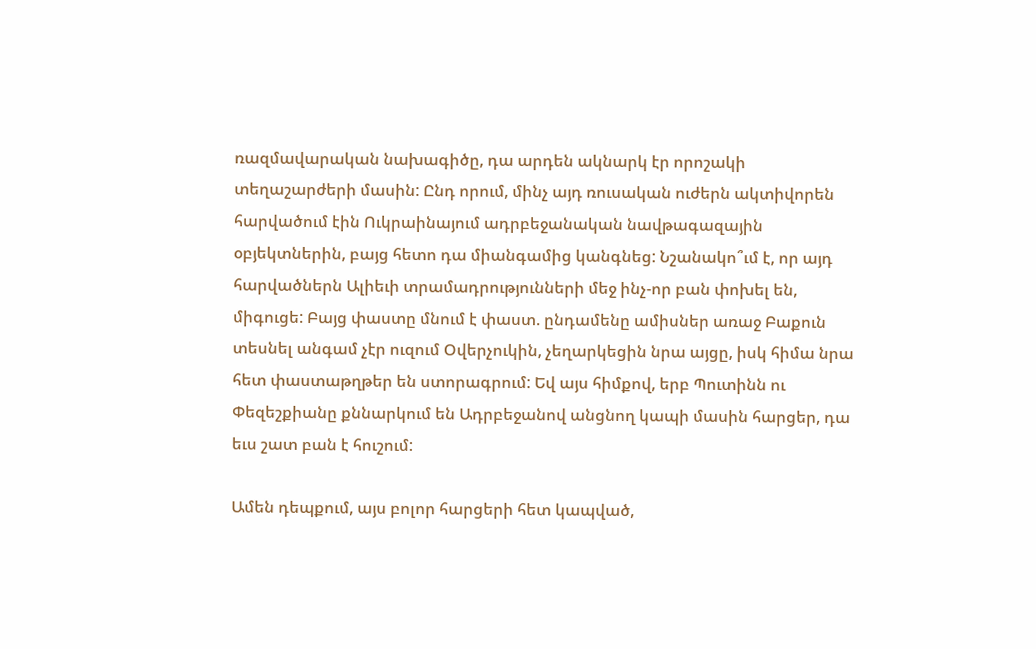ռազմավարական նախագիծը, դա արդեն ակնարկ էր որոշակի տեղաշարժերի մասին: Ընդ որում, մինչ այդ ռուսական ուժերն ակտիվորեն հարվածում էին Ուկրաինայում ադրբեջանական նավթագազային օբյեկտներին, բայց հետո դա միանգամից կանգնեց: Նշանակո՞ւմ է, որ այդ հարվածներն Ալիեւի տրամադրությունների մեջ ինչ-որ բան փոխել են, միգուցե: Բայց փաստը մնում է փաստ. ընդամենը ամիսներ առաջ Բաքուն տեսնել անգամ չէր ուզում Օվերչուկին, չեղարկեցին նրա այցը, իսկ հիմա նրա հետ փաստաթղթեր են ստորագրում: Եվ այս հիմքով, երբ Պուտինն ու Փեզեշքիանը քննարկում են Ադրբեջանով անցնող կապի մասին հարցեր, դա եւս շատ բան է հուշում:

Ամեն դեպքում, այս բոլոր հարցերի հետ կապված,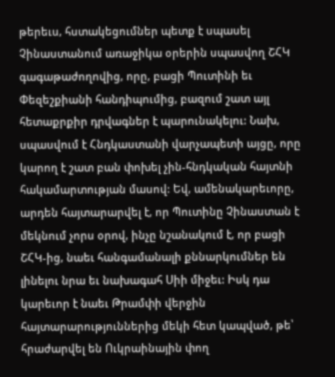թերեւս, հստակեցումներ պետք է սպասել Չինաստանում առաջիկա օրերին սպասվող ՇՀԿ գագաթաժողովից, որը, բացի Պուտինի եւ Փեզեշքիանի հանդիպումից, բազում շատ այլ հետաքրքիր դրվագներ է պարունակելու: Նախ, սպասվում է Հնդկաստանի վարչապետի այցը, որը կարող է շատ բան փոխել չին-հնդկական հայտնի հակամարտության մասով: Եվ, ամենակարեւորը, արդեն հայտարարվել է, որ Պուտինը Չինաստան է մեկնում չորս օրով, ինչը նշանակում է, որ բացի ՇՀԿ-ից, նաեւ հանգամանալի քննարկումներ են լինելու նրա եւ նախագահ Սիի միջեւ: Իսկ դա կարեւոր է նաեւ Թրամփի վերջին հայտարարություններից մեկի հետ կապված, թե՝ հրաժարվել են Ուկրաինային փող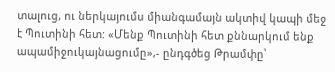տալուց, ու ներկայումս միանգամայն ակտիվ կապի մեջ է Պուտինի հետ: «Մենք Պուտինի հետ քննարկում ենք ապամիջուկայնացումը»,- ընդգծեց Թրամփը՝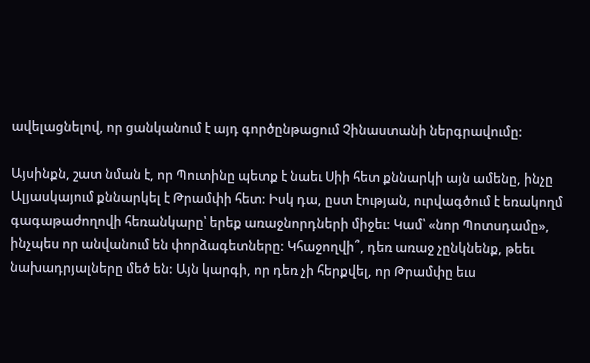ավելացնելով, որ ցանկանում է այդ գործընթացում Չինաստանի ներգրավումը:

Այսինքն, շատ նման է, որ Պուտինը պետք է նաեւ Սիի հետ քննարկի այն ամենը, ինչը Ալյասկայում քննարկել է Թրամփի հետ: Իսկ դա, ըստ էության, ուրվագծում է եռակողմ գագաթաժողովի հեռանկարը՝ երեք առաջնորդների միջեւ: Կամ՝ «նոր Պոտսդամը», ինչպես որ անվանում են փորձագետները: Կհաջողվի՞, դեռ առաջ չընկնենք, թեեւ նախադրյալները մեծ են: Այն կարգի, որ դեռ չի հերքվել, որ Թրամփը եւս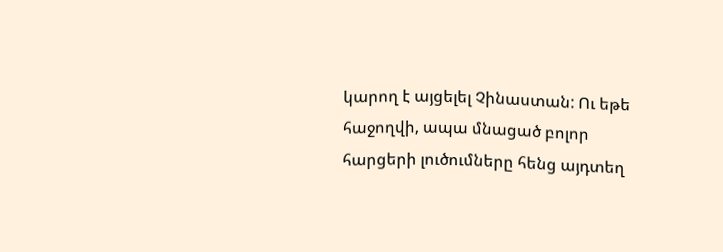կարող է այցելել Չինաստան: Ու եթե հաջողվի, ապա մնացած բոլոր հարցերի լուծումները հենց այդտեղ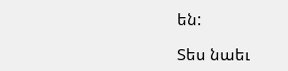են:

Տես նաեւ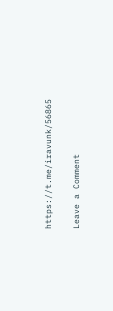https://t.me/iravunk/56865

Leave a Comment